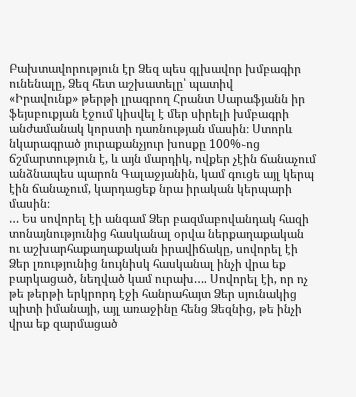Բախտավորություն էր Ձեզ պես գլխավոր խմբագիր ունենալը, Ձեզ հետ աշխատելը՝ պատիվ
«Իրավունք» թերթի լրագրող Հրանտ Սարաֆյանն իր ֆեյսբուքյան էջում կիսվել է մեր սիրելի խմբագրի անժամանակ կորստի դառնության մասին։ Ստորև նկարագրած յուրաքանչյուր խոսքը 100%֊ոց ճշմարտություն է, և այն մարդիկ, ովքեր չէին ճանաչում անձնապես պարոն Գալաջյանին, կամ գուցե այլ կերպ էին ճանաչում, կարդացեք նրա իրական կերպարի մասին։
… Ես սովորել էի անգամ Ձեր բազմաբովանդակ հազի տոնայնությունից հասկանալ օրվա ներքաղաքական ու աշխարհաքաղաքական իրավիճակը, սովորել էի Ձեր լռությունից նույնիսկ հասկանալ ինչի վրա եք բարկացած, նեղված կամ ուրախ…. Սովորել էի, որ ոչ թե թերթի երկրորդ էջի հանրահայտ Ձեր սյունակից պիտի իմանայի, այլ առաջինը հենց Ձեզնից, թե ինչի վրա եք զարմացած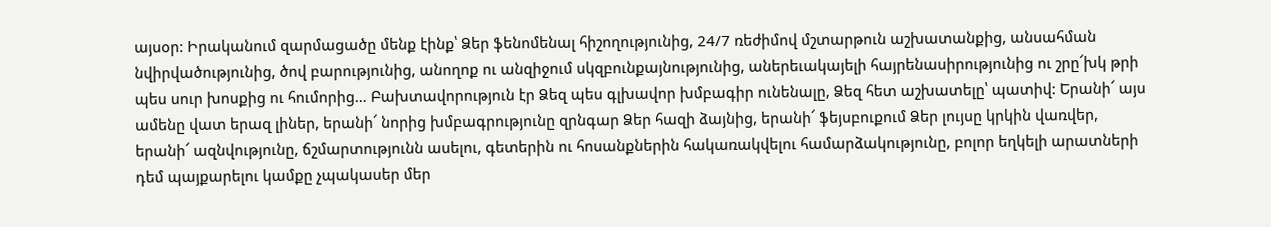այսօր: Իրականում զարմացածը մենք էինք՝ Ձեր ֆենոմենալ հիշողությունից, 24/7 ռեժիմով մշտարթուն աշխատանքից, անսահման նվիրվածությունից, ծով բարությունից, անողոք ու անզիջում սկզբունքայնությունից, աներեւակայելի հայրենասիրությունից ու շրը՜խկ թրի պես սուր խոսքից ու հումորից… Բախտավորություն էր Ձեզ պես գլխավոր խմբագիր ունենալը, Ձեզ հետ աշխատելը՝ պատիվ: Երանի՜ այս ամենը վատ երազ լիներ, երանի՜ նորից խմբագրությունը զրնգար Ձեր հազի ձայնից, երանի՜ ֆեյսբուքում Ձեր լույսը կրկին վառվեր, երանի՜ ազնվությունը, ճշմարտությունն ասելու, գետերին ու հոսանքներին հակառակվելու համարձակությունը, բոլոր եղկելի արատների դեմ պայքարելու կամքը չպակասեր մեր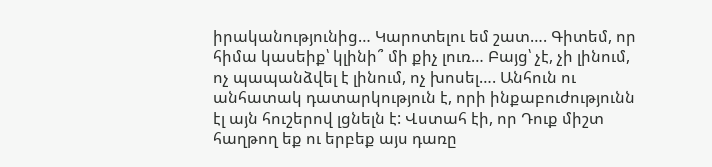իրականությունից… Կարոտելու եմ շատ…. Գիտեմ, որ հիմա կասեիք՝ կլինի՞ մի քիչ լուռ… Բայց՝ չէ, չի լինում, ոչ պապանձվել է լինում, ոչ խոսել…. Անհուն ու անհատակ դատարկություն է, որի ինքաբուժությունն էլ այն հուշերով լցնելն է: Վստահ էի, որ Դուք միշտ հաղթող եք ու երբեք այս դառը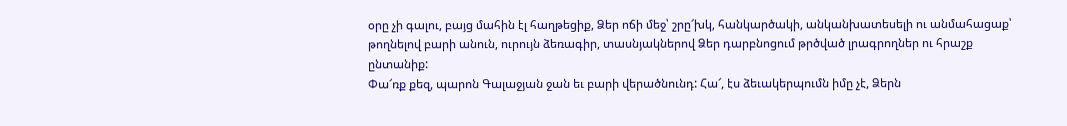օրը չի գալու, բայց մահին էլ հաղթեցիք, Ձեր ոճի մեջ՝ շրը՜խկ, հանկարծակի, անկանխատեսելի ու անմահացաք՝ թողնելով բարի անուն, ուրույն ձեռագիր, տասնյակներով Ձեր դարբնոցում թրծված լրագրողներ ու հրաշք ընտանիք:
Փա՜ռք քեզ, պարոն Գալաջյան ջան եւ բարի վերածնունդ: Հա՜, էս ձեւակերպումն իմը չէ, Ձերն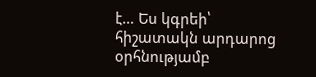է… Ես կգրեի՝ հիշատակն արդարոց օրհնությամբ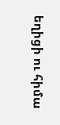եղիցի ու հիմա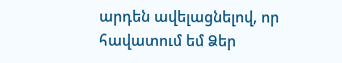արդեն ավելացնելով, որ հավատում եմ Ձեր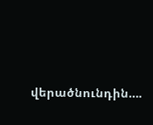վերածնունդին….